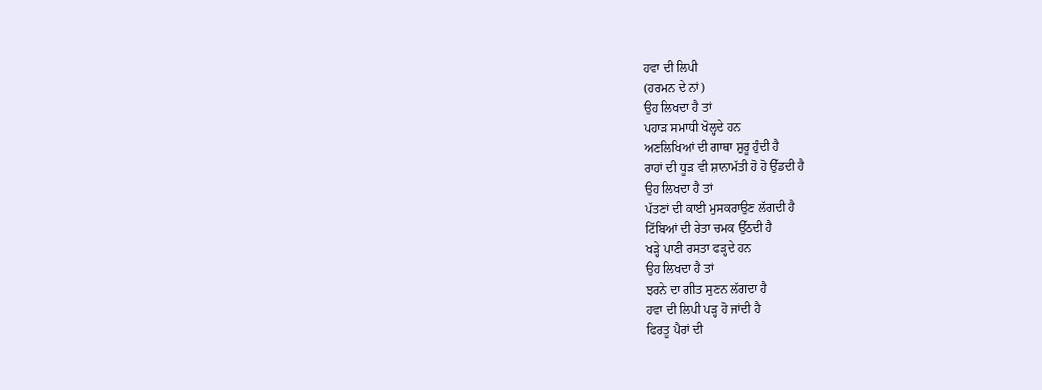ਹਵਾ ਦੀ ਲਿਪੀ
(ਹਰਮਨ ਦੇ ਨਾਂ)
ਉਹ ਲਿਖਦਾ ਹੈ ਤਾਂ
ਪਹਾੜ ਸਮਾਧੀ ਖੋਲ੍ਹਦੇ ਹਨ
ਅਣਲਿਖਿਆਂ ਦੀ ਗਾਥਾ ਸ਼ੁਰੂ ਹੁੰਦੀ ਹੈ
ਰਾਹਾਂ ਦੀ ਧੂੜ ਵੀ ਸ਼ਾਨਾਮੱਤੀ ਹੋ ਹੋ ਉੱਡਦੀ ਹੈ
ਉਹ ਲਿਖਦਾ ਹੈ ਤਾਂ
ਪੱਤਣਾਂ ਦੀ ਕਾਈ ਮੁਸਕਰਾਉਣ ਲੱਗਦੀ ਹੈ
ਟਿੱਬਿਆਂ ਦੀ ਰੇਤਾ ਚਮਕ ਉੱਠਦੀ ਹੈ
ਖੜ੍ਹੇ ਪਾਣੀ ਰਸਤਾ ਫੜ੍ਹਦੇ ਹਨ
ਉਹ ਲਿਖਦਾ ਹੈ ਤਾਂ
ਝਰਨੇ ਦਾ ਗੀਤ ਸੁਣਨ ਲੱਗਦਾ ਹੈ
ਹਵਾ ਦੀ ਲਿਪੀ ਪੜ੍ਹ ਹੋ ਜਾਂਦੀ ਹੈ
ਫਿਰਤੂ ਪੈਰਾਂ ਦੀ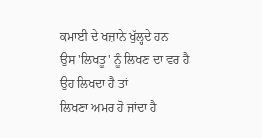ਕਮਾਈ ਦੇ ਖਜ਼ਾਨੇ ਖੁੱਲ੍ਹਦੇ ਹਨ
ਉਸ 'ਲਿਖਤੂ' ਨੂੰ ਲਿਖਣ ਦਾ ਵਰ ਹੈ
ਉਹ ਲਿਖਦਾ ਹੈ ਤਾਂ
ਲਿਖਣਾ ਅਮਰ ਹੋ ਜਾਂਦਾ ਹੈ